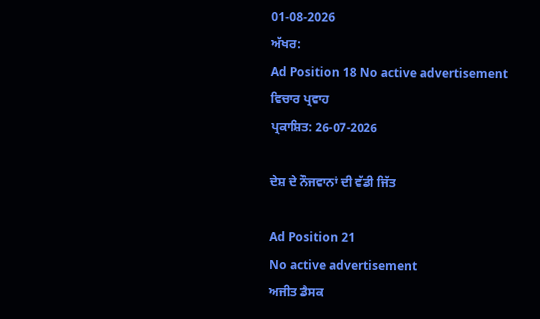01-08-2026
ਅੱਖਰ:
Ad Position 18 No active advertisement
ਵਿਚਾਰ ਪ੍ਰਵਾਹ
ਪ੍ਰਕਾਸ਼ਿਤ: 26-07-2026

ਦੇਸ਼ ਦੇ ਨੌਜਵਾਨਾਂ ਦੀ ਵੱਡੀ ਜਿੱਤ

Ad Position 21
No active advertisement
ਅਜੀਤ ਡੈਸਕ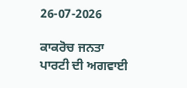26-07-2026

ਕਾਕਰੋਚ ਜਨਤਾ ਪਾਰਟੀ ਦੀ ਅਗਵਾਈ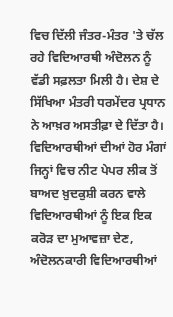ਵਿਚ ਦਿੱਲੀ ਜੰਤਰ-ਮੰਤਰ 'ਤੇ ਚੱਲ ਰਹੇ ਵਿਦਿਆਰਥੀ ਅੰਦੋਲਨ ਨੂੰ ਵੱਡੀ ਸਫ਼ਲਤਾ ਮਿਲੀ ਹੈ। ਦੇਸ਼ ਦੇ ਸਿੱਖਿਆ ਮੰਤਰੀ ਧਰਮੇਂਦਰ ਪ੍ਰਧਾਨ ਨੇ ਆਖ਼ਰ ਅਸਤੀਫ਼ਾ ਦੇ ਦਿੱਤਾ ਹੈ। ਵਿਦਿਆਰਥੀਆਂ ਦੀਆਂ ਹੋਰ ਮੰਗਾਂ ਜਿਨ੍ਹਾਂ ਵਿਚ ਨੀਟ ਪੇਪਰ ਲੀਕ ਤੋਂ ਬਾਅਦ ਖ਼ੁਦਕੁਸ਼ੀ ਕਰਨ ਵਾਲੇ ਵਿਦਿਆਰਥੀਆਂ ਨੂੰ ਇਕ ਇਕ ਕਰੋੜ ਦਾ ਮੁਆਵਜ਼ਾ ਦੇਣ, ਅੰਦੋਲਨਕਾਰੀ ਵਿਦਿਆਰਥੀਆਂ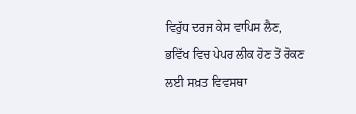ਵਿਰੁੱਧ ਦਰਜ ਕੇਸ ਵਾਪਿਸ ਲੈਣ, ਭਵਿੱਖ ਵਿਚ ਪੇਪਰ ਲੀਕ ਹੋਣ ਤੋਂ ਰੋਕਣ ਲਈ ਸਖ਼ਤ ਵਿਵਸਥਾ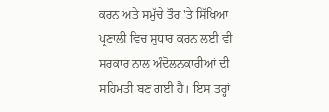ਕਰਨ ਅਤੇ ਸਮੁੱਚੇ ਤੌਰ 'ਤੇ ਸਿੱਖਿਆ ਪ੍ਰਣਾਲੀ ਵਿਚ ਸੁਧਾਰ ਕਰਨ ਲਈ ਵੀ ਸਰਕਾਰ ਨਾਲ ਅੰਦੋਲਨਕਾਰੀਆਂ ਦੀ ਸਹਿਮਤੀ ਬਣ ਗਈ ਹੈ। ਇਸ ਤਰ੍ਹਾਂ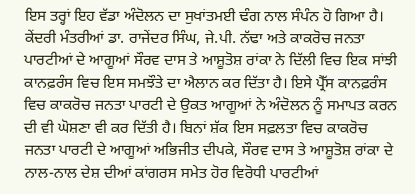ਇਸ ਤਰ੍ਹਾਂ ਇਹ ਵੱਡਾ ਅੰਦੋਲਨ ਦਾ ਸੁਖਾਂਤਮਈ ਢੰਗ ਨਾਲ ਸੰਪੰਨ ਹੋ ਗਿਆ ਹੈ। ਕੇਂਦਰੀ ਮੰਤਰੀਆਂ ਡਾ. ਰਾਜੇਂਦਰ ਸਿੰਘ, ਜੇ.ਪੀ. ਨੱਢਾ ਅਤੇ ਕਾਕਰੋਚ ਜਨਤਾ ਪਾਰਟੀਆਂ ਦੇ ਆਗੂਆਂ ਸੌਰਵ ਦਾਸ ਤੇ ਆਸ਼ੂਤੋਸ਼ ਰਾਂਕਾ ਨੇ ਦਿੱਲੀ ਵਿਚ ਇਕ ਸਾਂਝੀ ਕਾਨਫ਼ਰੰਸ ਵਿਚ ਇਸ ਸਮਝੌਤੇ ਦਾ ਐਲਾਨ ਕਰ ਦਿੱਤਾ ਹੈ। ਇਸੇ ਪ੍ਰੈੱਸ ਕਾਨਫ਼ਰੰਸ ਵਿਚ ਕਾਕਰੋਚ ਜਨਤਾ ਪਾਰਟੀ ਦੇ ਉਕਤ ਆਗੂਆਂ ਨੇ ਅੰਦੋਲਨ ਨੂੰ ਸਮਾਪਤ ਕਰਨ ਦੀ ਵੀ ਘੋਸ਼ਣਾ ਵੀ ਕਰ ਦਿੱਤੀ ਹੈ। ਬਿਨਾਂ ਸ਼ੱਕ ਇਸ ਸਫ਼ਲਤਾ ਵਿਚ ਕਾਕਰੋਚ ਜਨਤਾ ਪਾਰਟੀ ਦੇ ਆਗੂਆਂ ਅਭਿਜੀਤ ਦੀਪਕੇ, ਸੌਰਵ ਦਾਸ ਤੇ ਆਸ਼ੂਤੋਸ਼ ਰਾਂਕਾ ਦੇ ਨਾਲ-ਨਾਲ ਦੇਸ਼ ਦੀਆਂ ਕਾਂਗਰਸ ਸਮੇਤ ਹੋਰ ਵਿਰੋਧੀ ਪਾਰਟੀਆਂ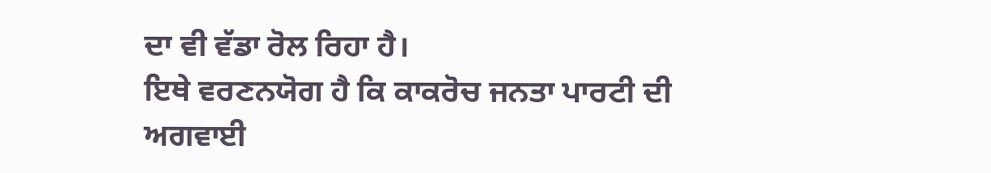ਦਾ ਵੀ ਵੱਡਾ ਰੋਲ ਰਿਹਾ ਹੈ।
ਇਥੇ ਵਰਣਨਯੋਗ ਹੈ ਕਿ ਕਾਕਰੋਚ ਜਨਤਾ ਪਾਰਟੀ ਦੀ ਅਗਵਾਈ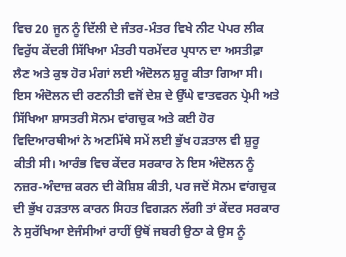ਵਿਚ 20 ਜੂਨ ਨੂੰ ਦਿੱਲੀ ਦੇ ਜੰਤਰ-ਮੰਤਰ ਵਿਖੇ ਨੀਟ ਪੇਪਰ ਲੀਕ ਵਿਰੁੱਧ ਕੇਂਦਰੀ ਸਿੱਖਿਆ ਮੰਤਰੀ ਧਰਮੇਂਦਰ ਪ੍ਰਧਾਨ ਦਾ ਅਸਤੀਫ਼ਾ ਲੈਣ ਅਤੇ ਕੁਝ ਹੋਰ ਮੰਗਾਂ ਲਈ ਅੰਦੋਲਨ ਸ਼ੁਰੂ ਕੀਤਾ ਗਿਆ ਸੀ। ਇਸ ਅੰਦੋਲਨ ਦੀ ਰਣਨੀਤੀ ਵਜੋਂ ਦੇਸ਼ ਦੇ ਉੱਘੇ ਵਾਤਵਰਨ ਪ੍ਰੇਮੀ ਅਤੇ ਸਿੱਖਿਆ ਸ਼ਾਸਤਰੀ ਸੋਨਮ ਵਾਂਗਚੁਕ ਅਤੇ ਕਈ ਹੋਰ ਵਿਦਿਆਰਥੀਆਂ ਨੇ ਅਣਮਿੱਥੇ ਸਮੇਂ ਲਈ ਭੁੱਖ ਹੜਤਾਲ ਵੀ ਸ਼ੁਰੂ ਕੀਤੀ ਸੀ। ਆਰੰਭ ਵਿਚ ਕੇਂਦਰ ਸਰਕਾਰ ਨੇ ਇਸ ਅੰਦੋਲਨ ਨੂੰ ਨਜ਼ਰ-ਅੰਦਾਜ਼ ਕਰਨ ਦੀ ਕੋਸ਼ਿਸ਼ ਕੀਤੀ, ਪਰ ਜਦੋਂ ਸੋਨਮ ਵਾਂਗਚੁਕ ਦੀ ਭੁੱਖ ਹੜਤਾਲ ਕਾਰਨ ਸਿਹਤ ਵਿਗੜਨ ਲੱਗੀ ਤਾਂ ਕੇਂਦਰ ਸਰਕਾਰ ਨੇ ਸੁਰੱਖਿਆ ਏਜੰਸੀਆਂ ਰਾਹੀਂ ਉਥੋਂ ਜਬਰੀ ਉਠਾ ਕੇ ਉਸ ਨੂੰ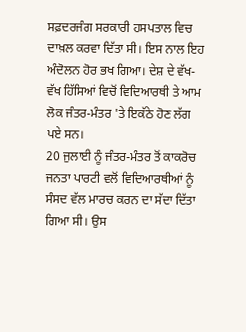ਸਫ਼ਦਰਜੰਗ ਸਰਕਾਰੀ ਹਸਪਤਾਲ ਵਿਚ ਦਾਖ਼ਲ ਕਰਵਾ ਦਿੱਤਾ ਸੀ। ਇਸ ਨਾਲ ਇਹ ਅੰਦੋਲਨ ਹੋਰ ਭਖ ਗਿਆ। ਦੇਸ਼ ਦੇ ਵੱਖ-ਵੱਖ ਹਿੱਸਿਆਂ ਵਿਚੋਂ ਵਿਦਿਆਰਥੀ ਤੇ ਆਮ ਲੋਕ ਜੰਤਰ-ਮੰਤਰ 'ਤੇ ਇਕੱਠੇ ਹੋਣ ਲੱਗ ਪਏ ਸਨ।
20 ਜੁਲਾਈ ਨੂੰ ਜੰਤਰ-ਮੰਤਰ ਤੋਂ ਕਾਕਰੋਚ ਜਨਤਾ ਪਾਰਟੀ ਵਲੋਂ ਵਿਦਿਆਰਥੀਆਂ ਨੂੰ ਸੰਸਦ ਵੱਲ ਮਾਰਚ ਕਰਨ ਦਾ ਸੱਦਾ ਦਿੱਤਾ ਗਿਆ ਸੀ। ਉਸ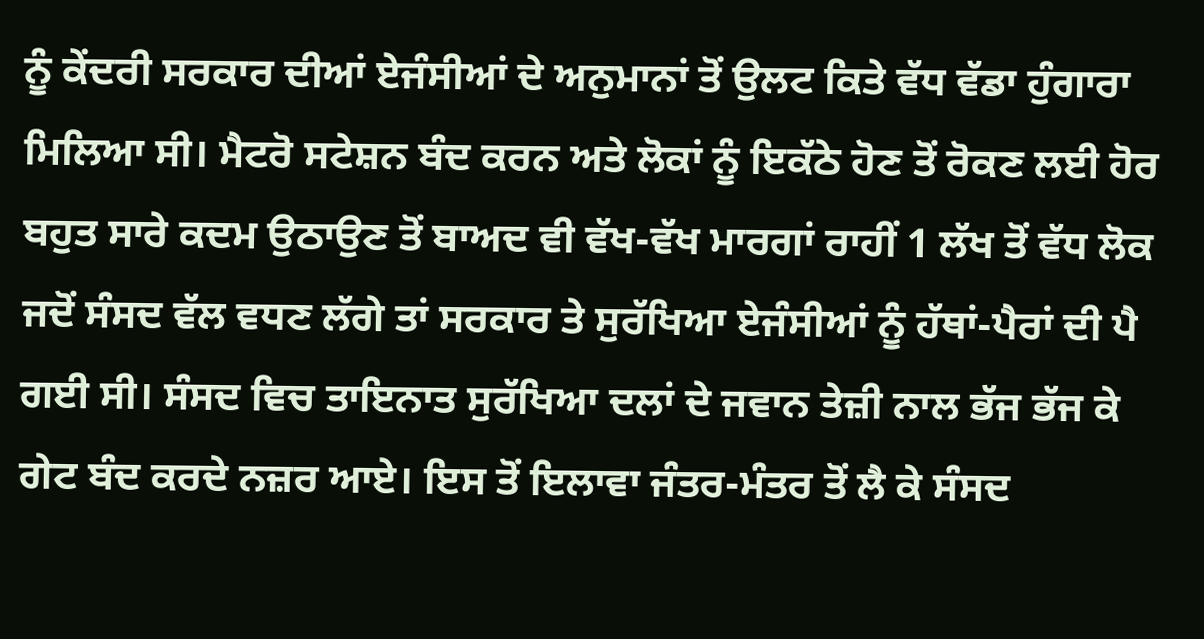ਨੂੰ ਕੇਂਦਰੀ ਸਰਕਾਰ ਦੀਆਂ ਏਜੰਸੀਆਂ ਦੇ ਅਨੁਮਾਨਾਂ ਤੋਂ ਉਲਟ ਕਿਤੇ ਵੱਧ ਵੱਡਾ ਹੁੰਗਾਰਾ ਮਿਲਿਆ ਸੀ। ਮੈਟਰੋ ਸਟੇਸ਼ਨ ਬੰਦ ਕਰਨ ਅਤੇ ਲੋਕਾਂ ਨੂੰ ਇਕੱਠੇ ਹੋਣ ਤੋਂ ਰੋਕਣ ਲਈ ਹੋਰ ਬਹੁਤ ਸਾਰੇ ਕਦਮ ਉਠਾਉਣ ਤੋਂ ਬਾਅਦ ਵੀ ਵੱਖ-ਵੱਖ ਮਾਰਗਾਂ ਰਾਹੀਂ 1 ਲੱਖ ਤੋਂ ਵੱਧ ਲੋਕ ਜਦੋਂ ਸੰਸਦ ਵੱਲ ਵਧਣ ਲੱਗੇ ਤਾਂ ਸਰਕਾਰ ਤੇ ਸੁਰੱਖਿਆ ਏਜੰਸੀਆਂ ਨੂੰ ਹੱਥਾਂ-ਪੈਰਾਂ ਦੀ ਪੈ ਗਈ ਸੀ। ਸੰਸਦ ਵਿਚ ਤਾਇਨਾਤ ਸੁਰੱਖਿਆ ਦਲਾਂ ਦੇ ਜਵਾਨ ਤੇਜ਼ੀ ਨਾਲ ਭੱਜ ਭੱਜ ਕੇ ਗੇਟ ਬੰਦ ਕਰਦੇ ਨਜ਼ਰ ਆਏ। ਇਸ ਤੋਂ ਇਲਾਵਾ ਜੰਤਰ-ਮੰਤਰ ਤੋਂ ਲੈ ਕੇ ਸੰਸਦ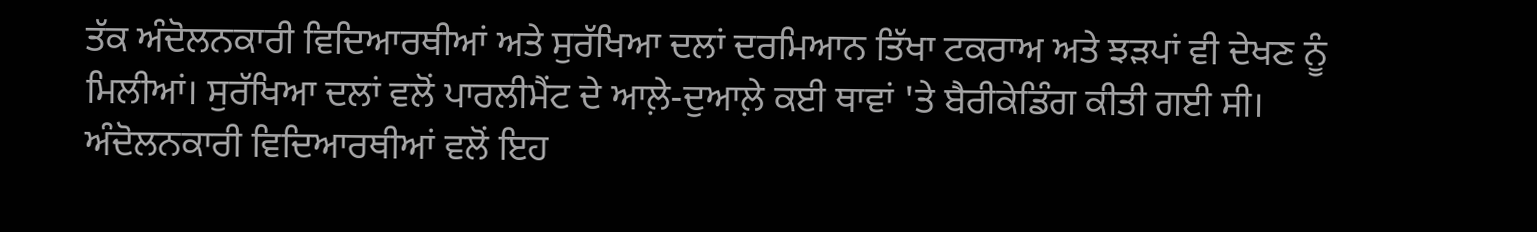ਤੱਕ ਅੰਦੋਲਨਕਾਰੀ ਵਿਦਿਆਰਥੀਆਂ ਅਤੇ ਸੁਰੱਖਿਆ ਦਲਾਂ ਦਰਮਿਆਨ ਤਿੱਖਾ ਟਕਰਾਅ ਅਤੇ ਝੜਪਾਂ ਵੀ ਦੇਖਣ ਨੂੰ ਮਿਲੀਆਂ। ਸੁਰੱਖਿਆ ਦਲਾਂ ਵਲੋਂ ਪਾਰਲੀਮੈਂਟ ਦੇ ਆਲ਼ੇ-ਦੁਆਲ਼ੇ ਕਈ ਥਾਵਾਂ 'ਤੇ ਬੈਰੀਕੇਡਿੰਗ ਕੀਤੀ ਗਈ ਸੀ। ਅੰਦੋਲਨਕਾਰੀ ਵਿਦਿਆਰਥੀਆਂ ਵਲੋਂ ਇਹ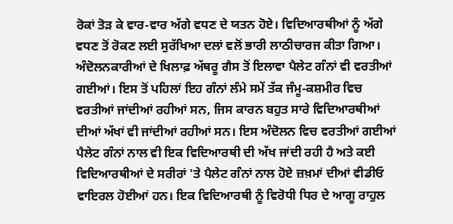ਰੋਕਾਂ ਤੋੜ ਕੇ ਵਾਰ-ਵਾਰ ਅੱਗੇ ਵਧਣ ਦੇ ਯਤਨ ਹੋਏ। ਵਿਦਿਆਰਥੀਆਂ ਨੂੰ ਅੱਗੇ ਵਧਣ ਤੋਂ ਰੋਕਣ ਲਈ ਸੁਰੱਖਿਆ ਦਲਾਂ ਵਲੋਂ ਭਾਰੀ ਲਾਠੀਚਾਰਜ ਕੀਤਾ ਗਿਆ। ਅੰਦੋਲਨਕਾਰੀਆਂ ਦੇ ਖਿਲਾਫ਼ ਅੱਥਰੂ ਗੈਸ ਤੋਂ ਇਲਾਵਾ ਪੈਲੇਟ ਗੰਨਾਂ ਵੀ ਵਰਤੀਆਂ ਗਈਆਂ। ਇਸ ਤੋਂ ਪਹਿਲਾਂ ਇਹ ਗੰਨਾਂ ਲੰਮੇ ਸਮੇਂ ਤੱਕ ਜੰਮੂ-ਕਸ਼ਮੀਰ ਵਿਚ ਵਰਤੀਆਂ ਜਾਂਦੀਆਂ ਰਹੀਆਂ ਸਨ, ਜਿਸ ਕਾਰਨ ਬਹੁਤ ਸਾਰੇ ਵਿਦਿਆਰਥੀਆਂ ਦੀਆਂ ਅੱਖਾਂ ਵੀ ਜਾਂਦੀਆਂ ਰਹੀਆਂ ਸਨ। ਇਸ ਅੰਦੋਲਨ ਵਿਚ ਵਰਤੀਆਂ ਗਈਆਂ ਪੈਲੇਟ ਗੰਨਾਂ ਨਾਲ ਵੀ ਇਕ ਵਿਦਿਆਰਥੀ ਦੀ ਅੱਖ ਜਾਂਦੀ ਰਹੀ ਹੈ ਅਤੇ ਕਈ ਵਿਦਿਆਰਥੀਆਂ ਦੇ ਸਰੀਰਾਂ 'ਤੇ ਪੈਲੇਟ ਗੰਨਾਂ ਨਾਲ ਹੋਏ ਜ਼ਖ਼ਮਾਂ ਦੀਆਂ ਵੀਡੀਓ ਵਾਇਰਲ ਹੋਈਆਂ ਹਨ। ਇਕ ਵਿਦਿਆਰਥੀ ਨੂੰ ਵਿਰੋਧੀ ਧਿਰ ਦੇ ਆਗੂ ਰਾਹੁਲ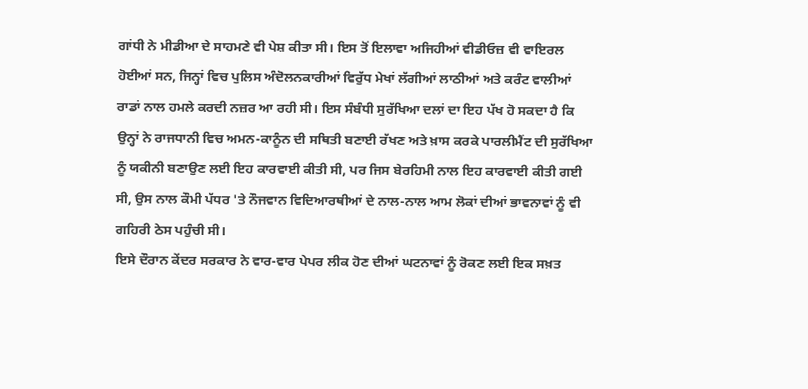ਗਾਂਧੀ ਨੇ ਮੀਡੀਆ ਦੇ ਸਾਹਮਣੇ ਵੀ ਪੇਸ਼ ਕੀਤਾ ਸੀ। ਇਸ ਤੋਂ ਇਲਾਵਾ ਅਜਿਹੀਆਂ ਵੀਡੀਓਜ਼ ਵੀ ਵਾਇਰਲ ਹੋਈਆਂ ਸਨ, ਜਿਨ੍ਹਾਂ ਵਿਚ ਪੁਲਿਸ ਅੰਦੋਲਨਕਾਰੀਆਂ ਵਿਰੁੱਧ ਮੇਖਾਂ ਲੱਗੀਆਂ ਲਾਠੀਆਂ ਅਤੇ ਕਰੰਟ ਵਾਲੀਆਂ ਰਾਡਾਂ ਨਾਲ ਹਮਲੇ ਕਰਦੀ ਨਜ਼ਰ ਆ ਰਹੀ ਸੀ। ਇਸ ਸੰਬੰਧੀ ਸੁਰੱਖਿਆ ਦਲਾਂ ਦਾ ਇਹ ਪੱਖ ਹੋ ਸਕਦਾ ਹੈ ਕਿ ਉਨ੍ਹਾਂ ਨੇ ਰਾਜਧਾਨੀ ਵਿਚ ਅਮਨ-ਕਾਨੂੰਨ ਦੀ ਸਥਿਤੀ ਬਣਾਈ ਰੱਖਣ ਅਤੇ ਖ਼ਾਸ ਕਰਕੇ ਪਾਰਲੀਮੈਂਟ ਦੀ ਸੁਰੱਖਿਆ ਨੂੰ ਯਕੀਨੀ ਬਣਾਉਣ ਲਈ ਇਹ ਕਾਰਵਾਈ ਕੀਤੀ ਸੀ, ਪਰ ਜਿਸ ਬੇਰਹਿਮੀ ਨਾਲ ਇਹ ਕਾਰਵਾਈ ਕੀਤੀ ਗਈ ਸੀ, ਉਸ ਨਾਲ ਕੌਮੀ ਪੱਧਰ 'ਤੇ ਨੌਜਵਾਨ ਵਿਦਿਆਰਥੀਆਂ ਦੇ ਨਾਲ-ਨਾਲ ਆਮ ਲੋਕਾਂ ਦੀਆਂ ਭਾਵਨਾਵਾਂ ਨੂੰ ਵੀ ਗਹਿਰੀ ਠੇਸ ਪਹੁੰਚੀ ਸੀ।
ਇਸੇ ਦੌਰਾਨ ਕੇਂਦਰ ਸਰਕਾਰ ਨੇ ਵਾਰ-ਵਾਰ ਪੇਪਰ ਲੀਕ ਹੋਣ ਦੀਆਂ ਘਟਨਾਵਾਂ ਨੂੰ ਰੋਕਣ ਲਈ ਇਕ ਸਖ਼ਤ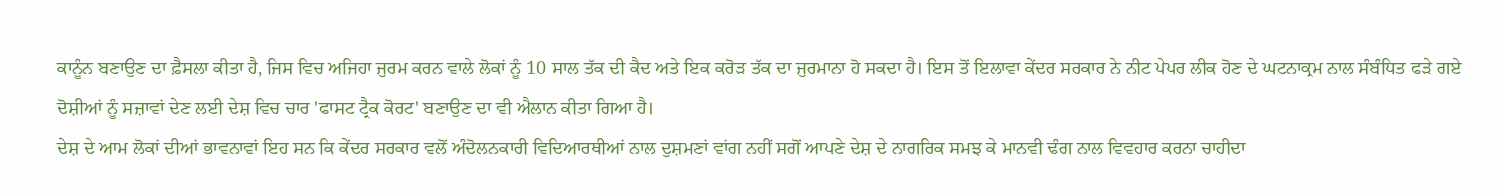ਕਾਨੂੰਨ ਬਣਾਉਣ ਦਾ ਫ਼ੈਸਲਾ ਕੀਤਾ ਹੈ, ਜਿਸ ਵਿਚ ਅਜਿਹਾ ਜੁਰਮ ਕਰਨ ਵਾਲੇ ਲੋਕਾਂ ਨੂੰ 10 ਸਾਲ ਤੱਕ ਦੀ ਕੈਦ ਅਤੇ ਇਕ ਕਰੋੜ ਤੱਕ ਦਾ ਜੁਰਮਾਨਾ ਹੋ ਸਕਦਾ ਹੈ। ਇਸ ਤੋਂ ਇਲਾਵਾ ਕੇਂਦਰ ਸਰਕਾਰ ਨੇ ਨੀਟ ਪੇਪਰ ਲੀਕ ਹੋਣ ਦੇ ਘਟਨਾਕ੍ਰਮ ਨਾਲ ਸੰਬੰਧਿਤ ਫੜੇ ਗਏ ਦੋਸ਼ੀਆਂ ਨੂੰ ਸਜ਼ਾਵਾਂ ਦੇਣ ਲਈ ਦੇਸ਼ ਵਿਚ ਚਾਰ 'ਫਾਸਟ ਟ੍ਰੈਕ ਕੋਰਟ' ਬਣਾਉਣ ਦਾ ਵੀ ਐਲਾਨ ਕੀਤਾ ਗਿਆ ਹੈ।
ਦੇਸ਼ ਦੇ ਆਮ ਲੋਕਾਂ ਦੀਆਂ ਭਾਵਨਾਵਾਂ ਇਹ ਸਨ ਕਿ ਕੇਂਦਰ ਸਰਕਾਰ ਵਲੋਂ ਅੰਦੋਲਨਕਾਰੀ ਵਿਦਿਆਰਥੀਆਂ ਨਾਲ ਦੁਸ਼ਮਣਾਂ ਵਾਂਗ ਨਹੀਂ ਸਗੋਂ ਆਪਣੇ ਦੇਸ਼ ਦੇ ਨਾਗਰਿਕ ਸਮਝ ਕੇ ਮਾਨਵੀ ਢੰਗ ਨਾਲ ਵਿਵਹਾਰ ਕਰਨਾ ਚਾਹੀਦਾ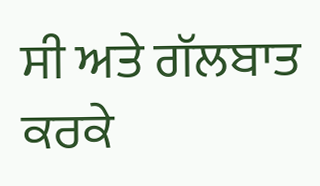ਸੀ ਅਤੇ ਗੱਲਬਾਤ ਕਰਕੇ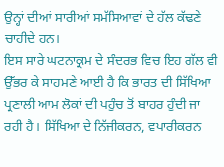ਉਨ੍ਹਾਂ ਦੀਆਂ ਸਾਰੀਆਂ ਸਮੱਸਿਆਵਾਂ ਦੇ ਹੱਲ ਕੱਢਣੇ ਚਾਹੀਦੇ ਹਨ।
ਇਸ ਸਾਰੇ ਘਟਨਾਕ੍ਰਮ ਦੇ ਸੰਦਰਭ ਵਿਚ ਇਹ ਗੱਲ ਵੀ ਉੱਭਰ ਕੇ ਸਾਹਮਣੇ ਆਈ ਹੈ ਕਿ ਭਾਰਤ ਦੀ ਸਿੱਖਿਆ ਪ੍ਰਣਾਲੀ ਆਮ ਲੋਕਾਂ ਦੀ ਪਹੁੰਚ ਤੋਂ ਬਾਹਰ ਹੁੰਦੀ ਜਾ ਰਹੀ ਹੈ। ਸਿੱਖਿਆ ਦੇ ਨਿੱਜੀਕਰਨ, ਵਪਾਰੀਕਰਨ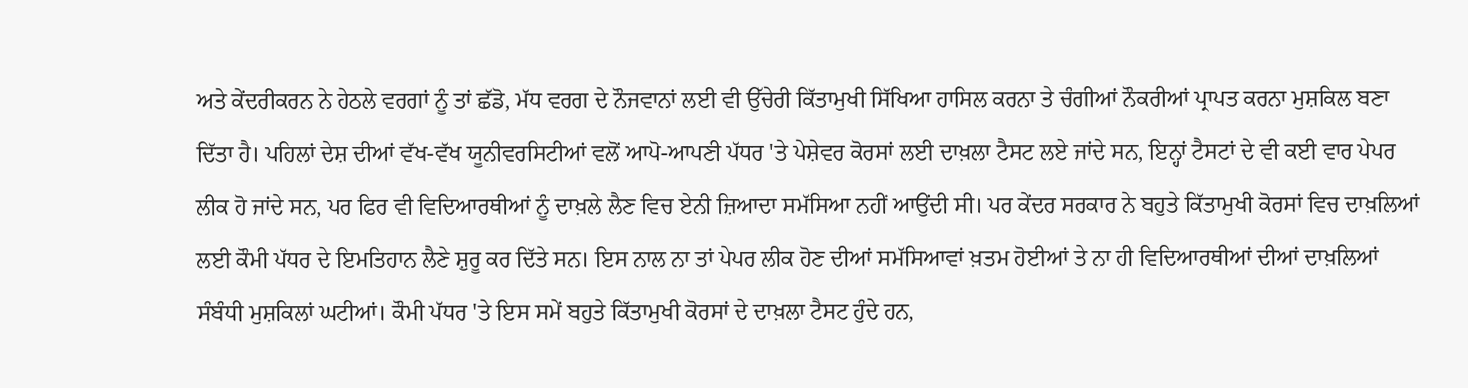ਅਤੇ ਕੇਂਦਰੀਕਰਨ ਨੇ ਹੇਠਲੇ ਵਰਗਾਂ ਨੂੰ ਤਾਂ ਛੱਡੋ, ਮੱਧ ਵਰਗ ਦੇ ਨੌਜਵਾਨਾਂ ਲਈ ਵੀ ਉੱਚੇਰੀ ਕਿੱਤਾਮੁਖੀ ਸਿੱਖਿਆ ਹਾਸਿਲ ਕਰਨਾ ਤੇ ਚੰਗੀਆਂ ਨੌਕਰੀਆਂ ਪ੍ਰਾਪਤ ਕਰਨਾ ਮੁਸ਼ਕਿਲ ਬਣਾ ਦਿੱਤਾ ਹੈ। ਪਹਿਲਾਂ ਦੇਸ਼ ਦੀਆਂ ਵੱਖ-ਵੱਖ ਯੂਨੀਵਰਸਿਟੀਆਂ ਵਲੋਂ ਆਪੋ-ਆਪਣੀ ਪੱਧਰ 'ਤੇ ਪੇਸ਼ੇਵਰ ਕੋਰਸਾਂ ਲਈ ਦਾਖ਼ਲਾ ਟੈਸਟ ਲਏ ਜਾਂਦੇ ਸਨ, ਇਨ੍ਹਾਂ ਟੈਸਟਾਂ ਦੇ ਵੀ ਕਈ ਵਾਰ ਪੇਪਰ ਲੀਕ ਹੋ ਜਾਂਦੇ ਸਨ, ਪਰ ਫਿਰ ਵੀ ਵਿਦਿਆਰਥੀਆਂ ਨੂੰ ਦਾਖ਼ਲੇ ਲੈਣ ਵਿਚ ਏਨੀ ਜ਼ਿਆਦਾ ਸਮੱਸਿਆ ਨਹੀਂ ਆਉਂਦੀ ਸੀ। ਪਰ ਕੇਂਦਰ ਸਰਕਾਰ ਨੇ ਬਹੁਤੇ ਕਿੱਤਾਮੁਖੀ ਕੋਰਸਾਂ ਵਿਚ ਦਾਖ਼ਲਿਆਂ ਲਈ ਕੌਮੀ ਪੱਧਰ ਦੇ ਇਮਤਿਹਾਨ ਲੈਣੇ ਸ਼ੁਰੂ ਕਰ ਦਿੱਤੇ ਸਨ। ਇਸ ਨਾਲ ਨਾ ਤਾਂ ਪੇਪਰ ਲੀਕ ਹੋਣ ਦੀਆਂ ਸਮੱਸਿਆਵਾਂ ਖ਼ਤਮ ਹੋਈਆਂ ਤੇ ਨਾ ਹੀ ਵਿਦਿਆਰਥੀਆਂ ਦੀਆਂ ਦਾਖ਼ਲਿਆਂ ਸੰਬੰਧੀ ਮੁਸ਼ਕਿਲਾਂ ਘਟੀਆਂ। ਕੌਮੀ ਪੱਧਰ 'ਤੇ ਇਸ ਸਮੇਂ ਬਹੁਤੇ ਕਿੱਤਾਮੁਖੀ ਕੋਰਸਾਂ ਦੇ ਦਾਖ਼ਲਾ ਟੈਸਟ ਹੁੰਦੇ ਹਨ,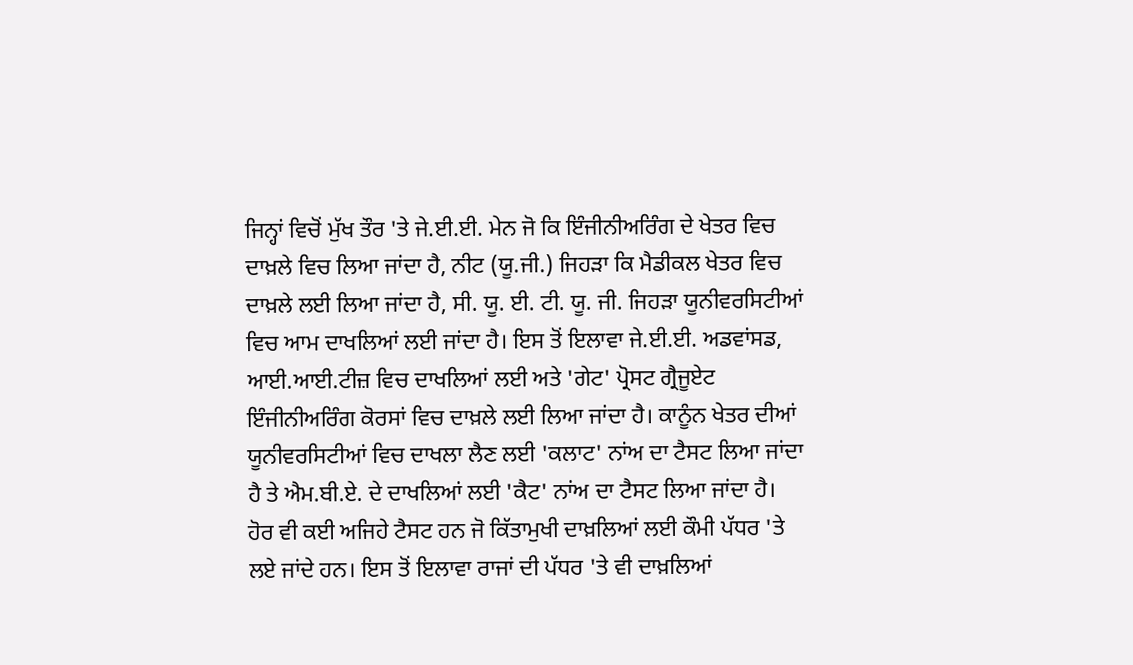ਜਿਨ੍ਹਾਂ ਵਿਚੋਂ ਮੁੱਖ ਤੌਰ 'ਤੇ ਜੇ.ਈ.ਈ. ਮੇਨ ਜੋ ਕਿ ਇੰਜੀਨੀਅਰਿੰਗ ਦੇ ਖੇਤਰ ਵਿਚ ਦਾਖ਼ਲੇ ਵਿਚ ਲਿਆ ਜਾਂਦਾ ਹੈ, ਨੀਟ (ਯੂ.ਜੀ.) ਜਿਹੜਾ ਕਿ ਮੈਡੀਕਲ ਖੇਤਰ ਵਿਚ ਦਾਖ਼ਲੇ ਲਈ ਲਿਆ ਜਾਂਦਾ ਹੈ, ਸੀ. ਯੂ. ਈ. ਟੀ. ਯੂ. ਜੀ. ਜਿਹੜਾ ਯੂਨੀਵਰਸਿਟੀਆਂ ਵਿਚ ਆਮ ਦਾਖਲਿਆਂ ਲਈ ਜਾਂਦਾ ਹੈ। ਇਸ ਤੋਂ ਇਲਾਵਾ ਜੇ.ਈ.ਈ. ਅਡਵਾਂਸਡ, ਆਈ.ਆਈ.ਟੀਜ਼ ਵਿਚ ਦਾਖਲਿਆਂ ਲਈ ਅਤੇ 'ਗੇਟ' ਪ੍ਰੋਸਟ ਗ੍ਰੈਜੂਏਟ ਇੰਜੀਨੀਅਰਿੰਗ ਕੋਰਸਾਂ ਵਿਚ ਦਾਖ਼ਲੇ ਲਈ ਲਿਆ ਜਾਂਦਾ ਹੈ। ਕਾਨੂੰਨ ਖੇਤਰ ਦੀਆਂ ਯੂਨੀਵਰਸਿਟੀਆਂ ਵਿਚ ਦਾਖਲਾ ਲੈਣ ਲਈ 'ਕਲਾਟ' ਨਾਂਅ ਦਾ ਟੈਸਟ ਲਿਆ ਜਾਂਦਾ ਹੈ ਤੇ ਐਮ.ਬੀ.ਏ. ਦੇ ਦਾਖਲਿਆਂ ਲਈ 'ਕੈਟ' ਨਾਂਅ ਦਾ ਟੈਸਟ ਲਿਆ ਜਾਂਦਾ ਹੈ। ਹੋਰ ਵੀ ਕਈ ਅਜਿਹੇ ਟੈਸਟ ਹਨ ਜੋ ਕਿੱਤਾਮੁਖੀ ਦਾਖ਼ਲਿਆਂ ਲਈ ਕੌਮੀ ਪੱਧਰ 'ਤੇ ਲਏ ਜਾਂਦੇ ਹਨ। ਇਸ ਤੋਂ ਇਲਾਵਾ ਰਾਜਾਂ ਦੀ ਪੱਧਰ 'ਤੇ ਵੀ ਦਾਖ਼ਲਿਆਂ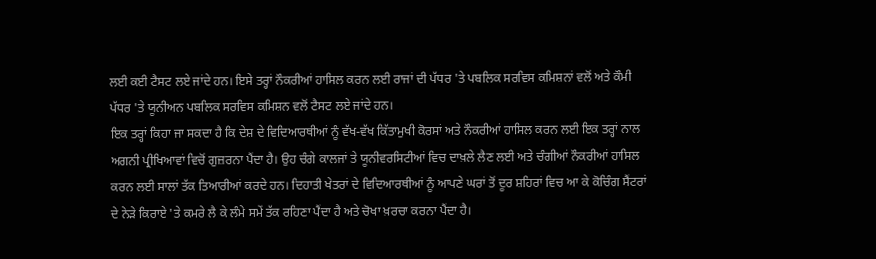ਲਈ ਕਈ ਟੈਸਟ ਲਏ ਜਾਂਦੇ ਹਨ। ਇਸੇ ਤਰ੍ਹਾਂ ਨੌਕਰੀਆਂ ਹਾਸਿਲ ਕਰਨ ਲਈ ਰਾਜਾਂ ਦੀ ਪੱਧਰ 'ਤੇ ਪਬਲਿਕ ਸਰਵਿਸ ਕਮਿਸ਼ਨਾਂ ਵਲੋਂ ਅਤੇ ਕੌਮੀ ਪੱਧਰ 'ਤੇ ਯੂਨੀਅਨ ਪਬਲਿਕ ਸਰਵਿਸ ਕਮਿਸ਼ਨ ਵਲੋਂ ਟੈਸਟ ਲਏ ਜਾਂਦੇ ਹਨ।
ਇਕ ਤਰ੍ਹਾਂ ਕਿਹਾ ਜਾ ਸਕਦਾ ਹੈ ਕਿ ਦੇਸ਼ ਦੇ ਵਿਦਿਆਰਥੀਆਂ ਨੂੰ ਵੱਖ-ਵੱਖ ਕਿੱਤਾਮੁਖੀ ਕੋਰਸਾਂ ਅਤੇ ਨੌਕਰੀਆਂ ਹਾਸਿਲ ਕਰਨ ਲਈ ਇਕ ਤਰ੍ਹਾਂ ਨਾਲ ਅਗਨੀ ਪ੍ਰੀਖਿਆਵਾਂ ਵਿਚੋਂ ਗੁਜ਼ਰਨਾ ਪੈਂਦਾ ਹੈ। ਉਹ ਚੰਗੇ ਕਾਲਜਾਂ ਤੇ ਯੂਨੀਵਰਸਿਟੀਆਂ ਵਿਚ ਦਾਖ਼ਲੇ ਲੈਣ ਲਈ ਅਤੇ ਚੰਗੀਆਂ ਨੌਕਰੀਆਂ ਹਾਸਿਲ ਕਰਨ ਲਈ ਸਾਲਾਂ ਤੱਕ ਤਿਆਰੀਆਂ ਕਰਦੇ ਹਨ। ਦਿਹਾਤੀ ਖੇਤਰਾਂ ਦੇ ਵਿਦਿਆਰਥੀਆਂ ਨੂੰ ਆਪਣੇ ਘਰਾਂ ਤੋਂ ਦੂਰ ਸ਼ਹਿਰਾਂ ਵਿਚ ਆ ਕੇ ਕੋਚਿੰਗ ਸੈਂਟਰਾਂ ਦੇ ਨੇੜੇ ਕਿਰਾਏ 'ਤੇ ਕਮਰੇ ਲੈ ਕੇ ਲੰਮੇ ਸਮੇਂ ਤੱਕ ਰਹਿਣਾ ਪੈਂਦਾ ਹੈ ਅਤੇ ਚੋਖਾ ਖ਼ਰਚਾ ਕਰਨਾ ਪੈਂਦਾ ਹੈ।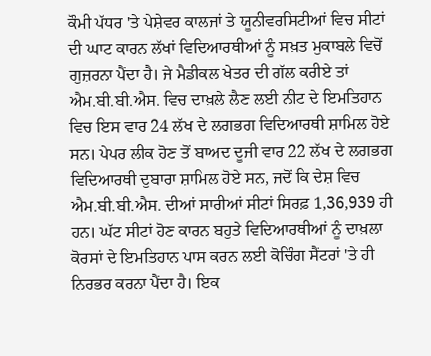ਕੌਮੀ ਪੱਧਰ 'ਤੇ ਪੇਸ਼ੇਵਰ ਕਾਲਜਾਂ ਤੇ ਯੂਨੀਵਰਸਿਟੀਆਂ ਵਿਚ ਸੀਟਾਂ ਦੀ ਘਾਟ ਕਾਰਨ ਲੱਖਾਂ ਵਿਦਿਆਰਥੀਆਂ ਨੂੰ ਸਖ਼ਤ ਮੁਕਾਬਲੇ ਵਿਚੋਂ ਗੁਜ਼ਰਨਾ ਪੈਂਦਾ ਹੈ। ਜੇ ਮੈਡੀਕਲ ਖੇਤਰ ਦੀ ਗੱਲ ਕਰੀਏ ਤਾਂ ਐਮ.ਬੀ.ਬੀ.ਐਸ. ਵਿਚ ਦਾਖ਼ਲੇ ਲੈਣ ਲਈ ਨੀਟ ਦੇ ਇਮਤਿਹਾਨ ਵਿਚ ਇਸ ਵਾਰ 24 ਲੱਖ ਦੇ ਲਗਭਗ ਵਿਦਿਆਰਥੀ ਸ਼ਾਮਿਲ ਹੋਏ ਸਨ। ਪੇਪਰ ਲੀਕ ਹੋਣ ਤੋਂ ਬਾਅਦ ਦੂਜੀ ਵਾਰ 22 ਲੱਖ ਦੇ ਲਗਭਗ ਵਿਦਿਆਰਥੀ ਦੁਬਾਰਾ ਸ਼ਾਮਿਲ ਹੋਏ ਸਨ, ਜਦੋਂ ਕਿ ਦੇਸ਼ ਵਿਚ ਐਮ.ਬੀ.ਬੀ.ਐਸ. ਦੀਆਂ ਸਾਰੀਆਂ ਸੀਟਾਂ ਸਿਰਫ਼ 1,36,939 ਹੀ ਹਨ। ਘੱਟ ਸੀਟਾਂ ਹੋਣ ਕਾਰਨ ਬਹੁਤੇ ਵਿਦਿਆਰਥੀਆਂ ਨੂੰ ਦਾਖ਼ਲਾ ਕੋਰਸਾਂ ਦੇ ਇਮਤਿਹਾਨ ਪਾਸ ਕਰਨ ਲਈ ਕੋਚਿੰਗ ਸੈਂਟਰਾਂ 'ਤੇ ਹੀ ਨਿਰਭਰ ਕਰਨਾ ਪੈਂਦਾ ਹੈ। ਇਕ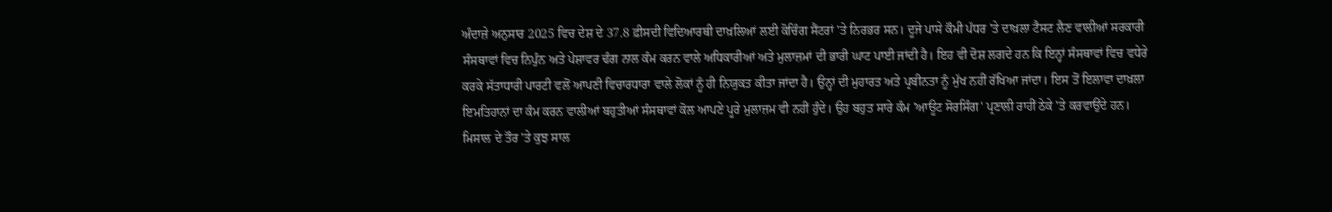ਅੰਦਾਜ਼ੇ ਅਨੁਸਾਰ 2025 ਵਿਚ ਦੇਸ਼ ਦੇ 37.8 ਫ਼ੀਸਦੀ ਵਿਦਿਆਰਥੀ ਦਾਖ਼ਲਿਆਂ ਲਈ ਕੋਚਿੰਗ ਸੈਂਟਰਾਂ 'ਤੇ ਨਿਰਭਰ ਸਨ। ਦੂਜੇ ਪਾਸੇ ਕੌਮੀ ਪੱਧਰ 'ਤੇ ਦਾਖ਼ਲਾ ਟੈਸਟ ਲੈਣ ਵਾਲੀਆਂ ਸਰਕਾਰੀ ਸੰਸਥਾਵਾਂ ਵਿਚ ਨਿਪੁੰਨ ਅਤੇ ਪੇਸ਼ਾਵਰ ਢੰਗ ਨਾਲ ਕੰਮ ਕਰਨ ਵਾਲੇ ਅਧਿਕਾਰੀਆਂ ਅਤੇ ਮੁਲਾਜ਼ਮਾਂ ਦੀ ਭਾਰੀ ਘਾਟ ਪਾਈ ਜਾਂਦੀ ਹੈ। ਇਹ ਵੀ ਦੋਸ਼ ਲਗਦੇ ਹਨ ਕਿ ਇਨ੍ਹਾਂ ਸੰਸਥਾਵਾਂ ਵਿਚ ਵਧੇਰੇ ਕਰਕੇ ਸੱਤਾਧਾਰੀ ਪਾਰਟੀ ਵਲੋਂ ਆਪਣੀ ਵਿਚਾਰਧਾਰਾ ਵਾਲੇ ਲੋਕਾਂ ਨੂੰ ਹੀ ਨਿਯੁਕਤ ਕੀਤਾ ਜਾਂਦਾ ਹੈ। ਉਨ੍ਹਾਂ ਦੀ ਮੁਹਾਰਤ ਅਤੇ ਪ੍ਰਬੀਨਤਾ ਨੂੰ ਮੁੱਖ ਨਹੀਂ ਰੱਖਿਆ ਜਾਂਦਾ। ਇਸ ਤੋਂ ਇਲਾਵਾ ਦਾਖ਼ਲਾ ਇਮਤਿਹਾਨਾਂ ਦਾ ਕੰਮ ਕਰਨ ਵਾਲੀਆਂ ਬਹੁਤੀਆਂ ਸੰਸਥਾਵਾਂ ਕੋਲ ਆਪਣੇ ਪੂਰੇ ਮੁਲਾਜ਼ਮ ਵੀ ਨਹੀਂ ਹੁੰਦੇ। ਉਹ ਬਹੁਤ ਸਾਰੇ ਕੰਮ 'ਆਊਟ ਸੋਰਸਿੰਗ' ਪ੍ਰਣਾਲੀ ਰਾਹੀਂ ਠੇਕੇ 'ਤੇ ਕਰਵਾਉਂਦੇ ਹਨ। ਮਿਸਾਲ ਦੇ ਤੌਰ 'ਤੇ ਕੁਝ ਸਾਲ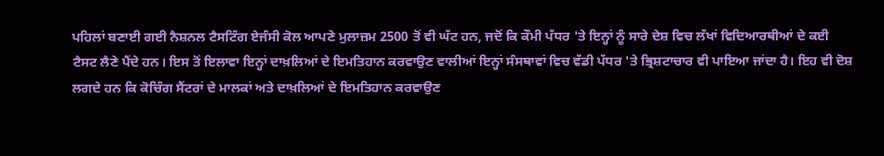ਪਹਿਲਾਂ ਬਣਾਈ ਗਈ ਨੈਸ਼ਨਲ ਟੈਸਟਿੰਗ ਏਜੰਸੀ ਕੋਲ ਆਪਣੇ ਮੁਲਾਜ਼ਮ 2500 ਤੋਂ ਵੀ ਘੱਟ ਹਨ, ਜਦੋਂ ਕਿ ਕੌਮੀ ਪੱਧਰ 'ਤੇ ਇਨ੍ਹਾਂ ਨੂੰ ਸਾਰੇ ਦੇਸ਼ ਵਿਚ ਲੱਖਾਂ ਵਿਦਿਆਰਥੀਆਂ ਦੇ ਕਈ ਟੈਸਟ ਲੈਣੇ ਪੈਂਦੇ ਹਨ। ਇਸ ਤੋਂ ਇਲਾਵਾ ਇਨ੍ਹਾਂ ਦਾਖ਼ਲਿਆਂ ਦੇ ਇਮਤਿਹਾਨ ਕਰਵਾਉਣ ਵਾਲੀਆਂ ਇਨ੍ਹਾਂ ਸੰਸਥਾਵਾਂ ਵਿਚ ਵੱਡੀ ਪੱਧਰ 'ਤੇ ਭ੍ਰਿਸ਼ਟਾਚਾਰ ਵੀ ਪਾਇਆ ਜਾਂਦਾ ਹੈ। ਇਹ ਵੀ ਦੋਸ਼ ਲਗਦੇ ਹਨ ਕਿ ਕੋਚਿੰਗ ਸੈਂਟਰਾਂ ਦੇ ਮਾਲਕਾਂ ਅਤੇ ਦਾਖ਼ਲਿਆਂ ਦੇ ਇਮਤਿਹਾਨ ਕਰਵਾਉਣ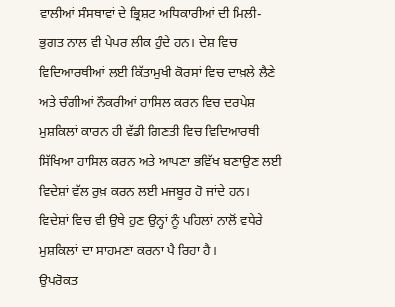ਵਾਲੀਆਂ ਸੰਸਥਾਵਾਂ ਦੇ ਭ੍ਰਿਸ਼ਟ ਅਧਿਕਾਰੀਆਂ ਦੀ ਮਿਲੀ-ਭੁਗਤ ਨਾਲ ਵੀ ਪੇਪਰ ਲੀਕ ਹੁੰਦੇ ਹਨ। ਦੇਸ਼ ਵਿਚ ਵਿਦਿਆਰਥੀਆਂ ਲਈ ਕਿੱਤਾਮੁਖੀ ਕੋਰਸਾਂ ਵਿਚ ਦਾਖ਼ਲੇ ਲੈਣੇ ਅਤੇ ਚੰਗੀਆਂ ਨੌਕਰੀਆਂ ਹਾਸਿਲ ਕਰਨ ਵਿਚ ਦਰਪੇਸ਼ ਮੁਸ਼ਕਿਲਾਂ ਕਾਰਨ ਹੀ ਵੱਡੀ ਗਿਣਤੀ ਵਿਚ ਵਿਦਿਆਰਥੀ ਸਿੱਖਿਆ ਹਾਸਿਲ ਕਰਨ ਅਤੇ ਆਪਣਾ ਭਵਿੱਖ ਬਣਾਉਣ ਲਈ ਵਿਦੇਸ਼ਾਂ ਵੱਲ ਰੁਖ਼ ਕਰਨ ਲਈ ਮਜਬੂਰ ਹੋ ਜਾਂਦੇ ਹਨ। ਵਿਦੇਸ਼ਾਂ ਵਿਚ ਵੀ ਉਥੇ ਹੁਣ ਉਨ੍ਹਾਂ ਨੂੰ ਪਹਿਲਾਂ ਨਾਲੋਂ ਵਧੇਰੇ ਮੁਸ਼ਕਿਲਾਂ ਦਾ ਸਾਹਮਣਾ ਕਰਨਾ ਪੈ ਰਿਹਾ ਹੈ।
ਉਪਰੋਕਤ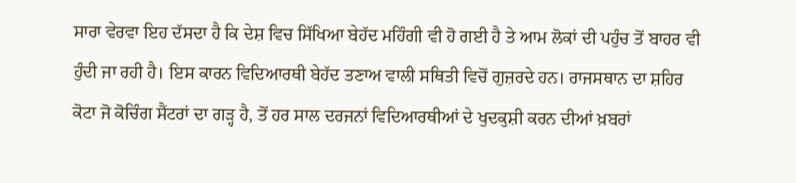ਸਾਰਾ ਵੇਰਵਾ ਇਹ ਦੱਸਦਾ ਹੈ ਕਿ ਦੇਸ਼ ਵਿਚ ਸਿੱਖਿਆ ਬੇਹੱਦ ਮਹਿੰਗੀ ਵੀ ਹੋ ਗਈ ਹੈ ਤੇ ਆਮ ਲੋਕਾਂ ਦੀ ਪਹੁੰਚ ਤੋਂ ਬਾਹਰ ਵੀ ਹੁੰਦੀ ਜਾ ਰਹੀ ਹੈ। ਇਸ ਕਾਰਨ ਵਿਦਿਆਰਥੀ ਬੇਹੱਦ ਤਣਾਅ ਵਾਲੀ ਸਥਿਤੀ ਵਿਚੋਂ ਗੁਜ਼ਰਦੇ ਹਨ। ਰਾਜਸਥਾਨ ਦਾ ਸ਼ਹਿਰ ਕੋਟਾ ਜੋ ਕੋਚਿੰਗ ਸੈਂਟਰਾਂ ਦਾ ਗੜ੍ਹ ਹੈ, ਤੋਂ ਹਰ ਸਾਲ ਦਰਜਨਾਂ ਵਿਦਿਆਰਥੀਆਂ ਦੇ ਖੁਦਕੁਸ਼ੀ ਕਰਨ ਦੀਆਂ ਖ਼ਬਰਾਂ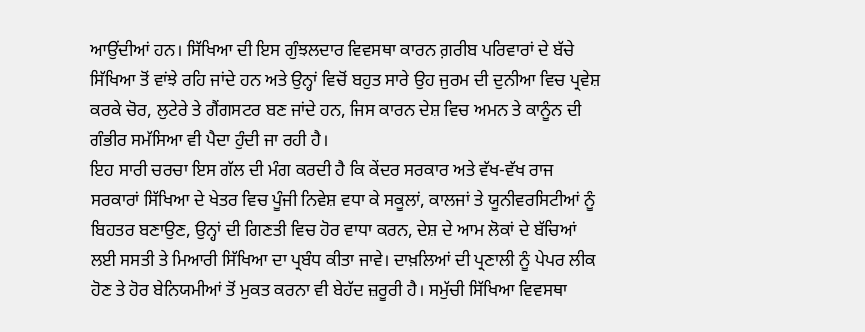ਆਉਂਦੀਆਂ ਹਨ। ਸਿੱਖਿਆ ਦੀ ਇਸ ਗੁੰਝਲਦਾਰ ਵਿਵਸਥਾ ਕਾਰਨ ਗ਼ਰੀਬ ਪਰਿਵਾਰਾਂ ਦੇ ਬੱਚੇ ਸਿੱਖਿਆ ਤੋਂ ਵਾਂਝੇ ਰਹਿ ਜਾਂਦੇ ਹਨ ਅਤੇ ਉਨ੍ਹਾਂ ਵਿਚੋਂ ਬਹੁਤ ਸਾਰੇ ਉਹ ਜੁਰਮ ਦੀ ਦੁਨੀਆ ਵਿਚ ਪ੍ਰਵੇਸ਼ ਕਰਕੇ ਚੋਰ, ਲੁਟੇਰੇ ਤੇ ਗੈਂਗਸਟਰ ਬਣ ਜਾਂਦੇ ਹਨ, ਜਿਸ ਕਾਰਨ ਦੇਸ਼ ਵਿਚ ਅਮਨ ਤੇ ਕਾਨੂੰਨ ਦੀ ਗੰਭੀਰ ਸਮੱਸਿਆ ਵੀ ਪੈਦਾ ਹੁੰਦੀ ਜਾ ਰਹੀ ਹੈ।
ਇਹ ਸਾਰੀ ਚਰਚਾ ਇਸ ਗੱਲ ਦੀ ਮੰਗ ਕਰਦੀ ਹੈ ਕਿ ਕੇਂਦਰ ਸਰਕਾਰ ਅਤੇ ਵੱਖ-ਵੱਖ ਰਾਜ ਸਰਕਾਰਾਂ ਸਿੱਖਿਆ ਦੇ ਖੇਤਰ ਵਿਚ ਪੂੰਜੀ ਨਿਵੇਸ਼ ਵਧਾ ਕੇ ਸਕੂਲਾਂ, ਕਾਲਜਾਂ ਤੇ ਯੂਨੀਵਰਸਿਟੀਆਂ ਨੂੰ ਬਿਹਤਰ ਬਣਾਉਣ, ਉਨ੍ਹਾਂ ਦੀ ਗਿਣਤੀ ਵਿਚ ਹੋਰ ਵਾਧਾ ਕਰਨ, ਦੇਸ਼ ਦੇ ਆਮ ਲੋਕਾਂ ਦੇ ਬੱਚਿਆਂ ਲਈ ਸਸਤੀ ਤੇ ਮਿਆਰੀ ਸਿੱਖਿਆ ਦਾ ਪ੍ਰਬੰਧ ਕੀਤਾ ਜਾਵੇ। ਦਾਖ਼ਲਿਆਂ ਦੀ ਪ੍ਰਣਾਲੀ ਨੂੰ ਪੇਪਰ ਲੀਕ ਹੋਣ ਤੇ ਹੋਰ ਬੇਨਿਯਮੀਆਂ ਤੋਂ ਮੁਕਤ ਕਰਨਾ ਵੀ ਬੇਹੱਦ ਜ਼ਰੂਰੀ ਹੈ। ਸਮੁੱਚੀ ਸਿੱਖਿਆ ਵਿਵਸਥਾ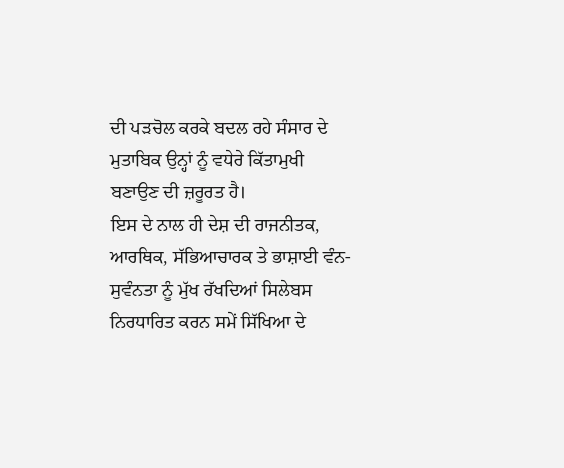ਦੀ ਪੜਚੋਲ ਕਰਕੇ ਬਦਲ ਰਹੇ ਸੰਸਾਰ ਦੇ ਮੁਤਾਬਿਕ ਉਨ੍ਹਾਂ ਨੂੰ ਵਧੇਰੇ ਕਿੱਤਾਮੁਖੀ ਬਣਾਉਣ ਦੀ ਜ਼ਰੂਰਤ ਹੈ।
ਇਸ ਦੇ ਨਾਲ ਹੀ ਦੇਸ਼ ਦੀ ਰਾਜਨੀਤਕ, ਆਰਥਿਕ, ਸੱਭਿਆਚਾਰਕ ਤੇ ਭਾਸ਼ਾਈ ਵੰਨ-ਸੁਵੰਨਤਾ ਨੂੰ ਮੁੱਖ ਰੱਖਦਿਆਂ ਸਿਲੇਬਸ ਨਿਰਧਾਰਿਤ ਕਰਨ ਸਮੇਂ ਸਿੱਖਿਆ ਦੇ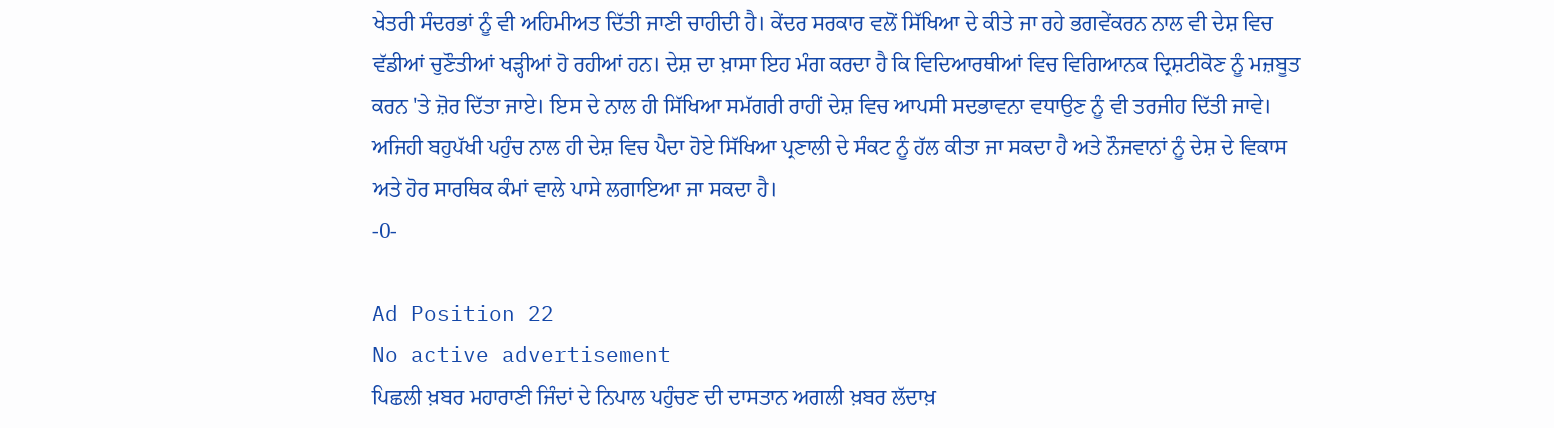ਖੇਤਰੀ ਸੰਦਰਭਾਂ ਨੂੰ ਵੀ ਅਹਿਮੀਅਤ ਦਿੱਤੀ ਜਾਣੀ ਚਾਹੀਦੀ ਹੈ। ਕੇਂਦਰ ਸਰਕਾਰ ਵਲੋਂ ਸਿੱਖਿਆ ਦੇ ਕੀਤੇ ਜਾ ਰਹੇ ਭਗਵੇਂਕਰਨ ਨਾਲ ਵੀ ਦੇਸ਼ ਵਿਚ ਵੱਡੀਆਂ ਚੁਣੌਤੀਆਂ ਖੜ੍ਹੀਆਂ ਹੋ ਰਹੀਆਂ ਹਨ। ਦੇਸ਼ ਦਾ ਖ਼ਾਸਾ ਇਹ ਮੰਗ ਕਰਦਾ ਹੈ ਕਿ ਵਿਦਿਆਰਥੀਆਂ ਵਿਚ ਵਿਗਿਆਨਕ ਦ੍ਰਿਸ਼ਟੀਕੋਣ ਨੂੰ ਮਜ਼ਬੂਤ ਕਰਨ 'ਤੇ ਜ਼ੋਰ ਦਿੱਤਾ ਜਾਏ। ਇਸ ਦੇ ਨਾਲ ਹੀ ਸਿੱਖਿਆ ਸਮੱਗਰੀ ਰਾਹੀਂ ਦੇਸ਼ ਵਿਚ ਆਪਸੀ ਸਦਭਾਵਨਾ ਵਧਾਉਣ ਨੂੰ ਵੀ ਤਰਜੀਹ ਦਿੱਤੀ ਜਾਵੇ। ਅਜਿਹੀ ਬਹੁਪੱਖੀ ਪਹੁੰਚ ਨਾਲ ਹੀ ਦੇਸ਼ ਵਿਚ ਪੈਦਾ ਹੋਏ ਸਿੱਖਿਆ ਪ੍ਰਣਾਲੀ ਦੇ ਸੰਕਟ ਨੂੰ ਹੱਲ ਕੀਤਾ ਜਾ ਸਕਦਾ ਹੈ ਅਤੇ ਨੌਜਵਾਨਾਂ ਨੂੰ ਦੇਸ਼ ਦੇ ਵਿਕਾਸ ਅਤੇ ਹੋਰ ਸਾਰਥਿਕ ਕੰਮਾਂ ਵਾਲੇ ਪਾਸੇ ਲਗਾਇਆ ਜਾ ਸਕਦਾ ਹੈ।
-0-

Ad Position 22
No active advertisement
ਪਿਛਲੀ ਖ਼ਬਰ ਮਹਾਰਾਣੀ ਜਿੰਦਾਂ ਦੇ ਨਿਪਾਲ ਪਹੁੰਚਣ ਦੀ ਦਾਸਤਾਨ ਅਗਲੀ ਖ਼ਬਰ ਲੱਦਾਖ਼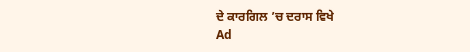ਦੇ ਕਾਰਗਿਲ ’ਚ ਦਰਾਸ ਵਿਖੇ
Ad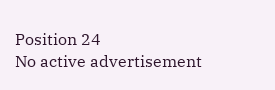Position 24
No active advertisement